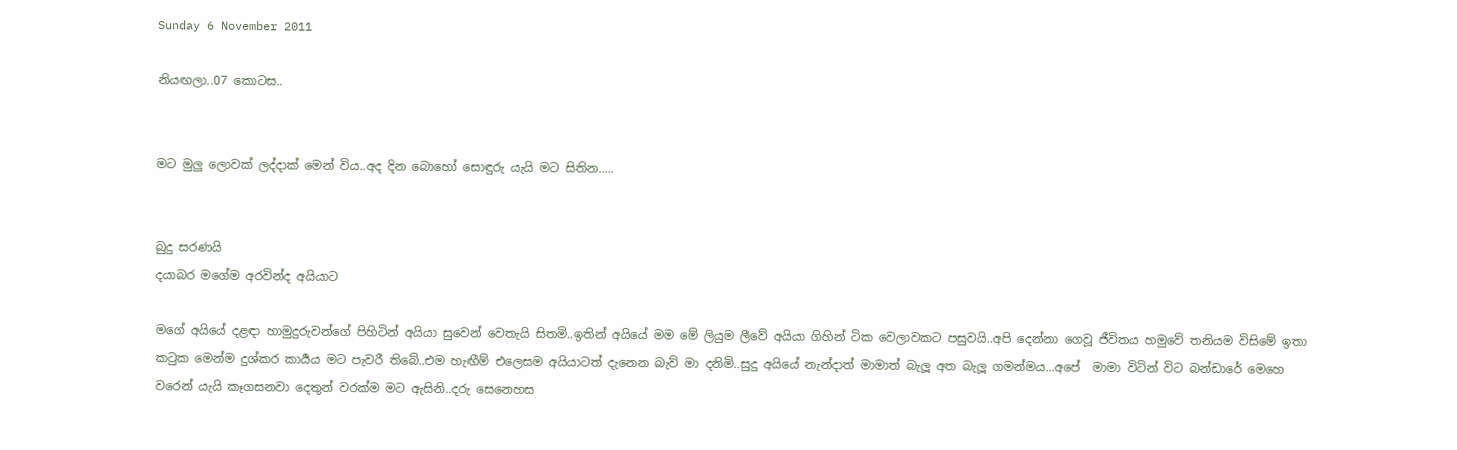Sunday 6 November 2011

නියඟලා..07 කොටස..


මට මුලු ලොවක් ලද්දාක් මෙන් විය..අද දින බොහෝ සොඳුරු යැයි මට සිතින.....


බුදු සරණයි
දයාබර මගේම අරවින්ද අයියාට

මගේ අයියේ දළඳා හාමුදුරුවන්ගේ පිහිටින් අයියා සුවෙන් වෙතැයි සිතමි..ඉතින් අයියේ මම මේ ලියුම ලීවේ අයියා ගිහින් ටික වෙලාවකට පසුවයි..අපි දෙන්නා ගෙවූ ජීවිතය හමුවේ තනියම විසිමේ ඉතා කටුක මෙන්ම දුශ්කර කාර්‍යය මට පැවරී තිබේ..එම හැඟීම් එලෙසම අයියාටත් දැනෙන බැව් මා දනිමි..සුදු අයියේ නැන්දාත් මාමාත් බැලූ අත බැලූ ගමන්මය...අපේ  මාමා විටින් විට බන්ඩාරේ මෙහෙ වරෙන් යැයි කෑගසනවා දෙතුන් වරක්ම මට ඇසිනි..දරු සෙනෙහස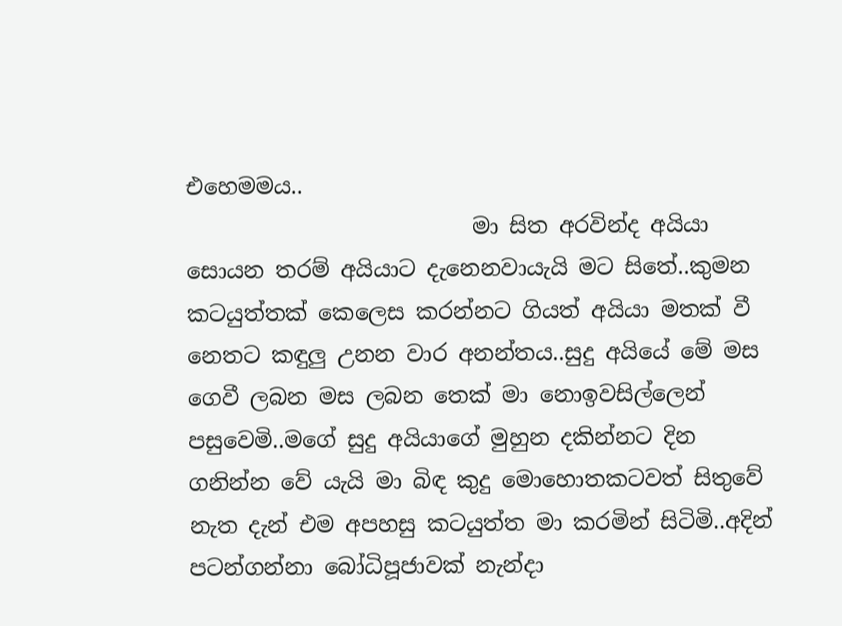එහෙමමය..
                          මා සිත අරවින්ද අයියා සොයන තරම් අයියාට දැනෙනවායැයි මට සිතේ..කුමන කටයුත්තක් කෙලෙස කරන්නට ගියත් අයියා මතක් වී නෙතට කඳුලු උනන වාර අනන්තය..සුදු අයියේ මේ මස ගෙවී ලබන මස ලබන තෙක් මා නොඉවසිල්ලෙන් පසුවෙමි..මගේ සුදු අයියාගේ මුහුන දකින්නට දින ගනින්න වේ යැයි මා බිඳ කුදු මොහොතකටවත් සිතුවේ නැත දැන් එම අපහසු කටයුත්ත මා කරමින් සිටිමි..අදින් පටන්ගන්නා බෝධිපූජාවක් නැන්දා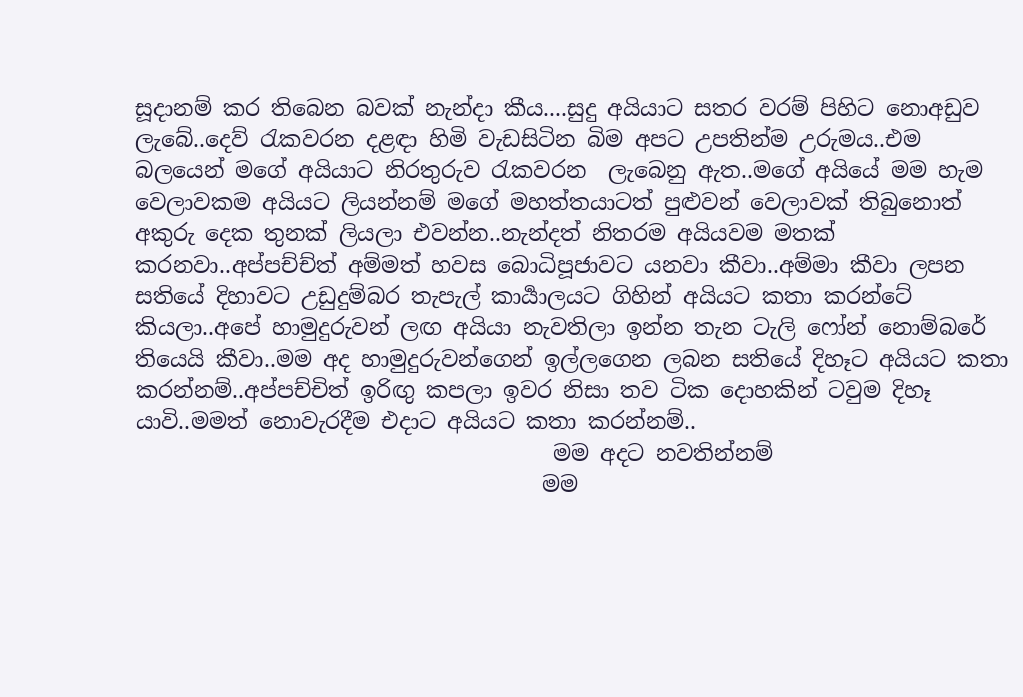සූදානම් කර තිබෙන බවක් නැන්දා කීය....සුදු අයියාට සතර වරම් පිහිට නොඅඩුව ලැබේ..දෙව් රැකවරන දළඳා හිමි වැඩසිටින බිම අපට උපතින්ම උරුමය..එම බලයෙන් මගේ අයියාට නිරතුරුව රැකවරන  ලැබෙනු ඇත..මගේ අයියේ මම හැම වෙලාවකම අයියට ලියන්නම් මගේ මහත්තයාටත් පුළුවන් වෙලාවක් තිබුනොත් අකුරු දෙක තුනක් ලියලා එවන්න..නැන්දත් නිතරම අයියවම මතක් කරනවා..අප්පච්ච්ත් අම්මත් හවස බොධිපූජාවට යනවා කීවා..අම්මා කීවා ලපන සතියේ දිහාවට උඩුදුම්බර තැපැල් කාර්‍යාලයට ගිහින් අයියට කතා කරන්ටේ කියලා..අපේ හාමුදුරුවන් ලඟ අයියා නැවතිලා ඉන්න තැන ටැලි ෆෝන් නොම්බරේ තියෙයි කීවා..මම අද හාමුදුරුවන්ගෙන් ඉල්ලගෙන ලබන සතියේ දිහෑට අයියට කතා කරන්නම්..අප්පච්චිත් ඉරිඟු කපලා ඉවර නිසා තව ටික දොහකින් ටවුම දිහෑ යාවි..මමත් නොවැරදීම එදාට අයියට කතා කරන්නම්..
                                      මම අදට නවතින්නම්
                                     මම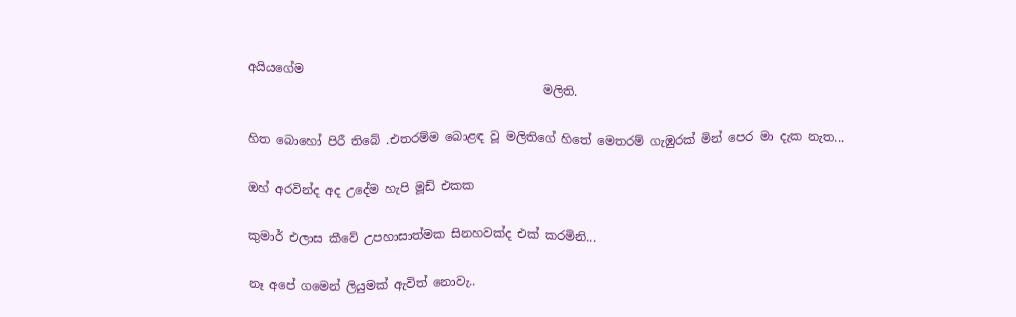අයියගේම
                                                 මලිති.

හිත බොහෝ පිරී තිබේ .එතරම්ම බොළඳ වූ මලිතිගේ හිතේ මෙතරම් ගැ‌ඹුරක් මින් පෙර මා දැක නැත...

ඔහ් අරවින්ද අද උදේම හැපි මූඩ් එකක

කුමාර් එලාස කීවේ උපහාසාත්මක සිනහවක්ද එක් කරමිනි...

නෑ අපේ ගමෙන් ලියුමක් ඇවිත් නොවැ..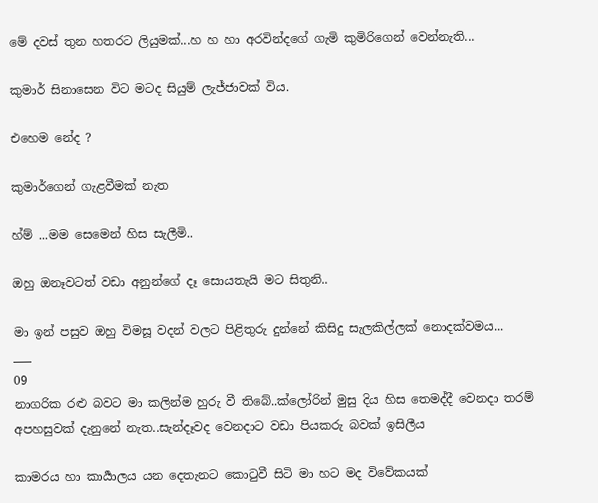මේ දවස් තුන හතරට ලියුමක්...හ හ හා අරවින්දගේ ගැමි කුමිරිගෙන් වෙන්නැති...

කුමාර් සිනාසෙන විට මටද සියුම් ලැජ්ජාවක් විය.

එහෙම නේද ?

කුමාර්ගෙන් ගැළවීමක් නැත

හ්ම් ...මම සෙමෙන් හිස සැලීමි..

ඔහු ඔනෑවටත් වඩා අනුන්ගේ දෑ සොයතැයි මට සිතුනි..

මා ඉන් පසුව ඔහු විමසූ වදන් වලට පිළිතුරු දුන්නේ කිසිදු සැලකිල්ලක් නොදක්වමය...
___
09
නාගරික රළු බවට මා කලින්ම හුරු වී තිබේ..ක්ලෝරින් මුසු දිය හිස තෙමද්දී වෙනදා තරම් අපහසුවක් දැනුනේ නැත..සැන්දෑවද වෙනදාට වඩා පියකරු බවක් ඉසිලීය

කාමරය හා කාර්‍යාලය යන දෙතැනට කොටුවී සිටි මා හට මද විවේකයක්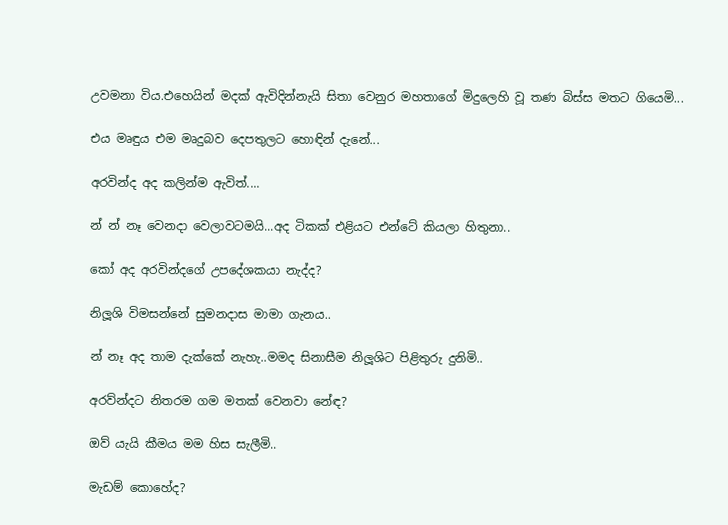උවමනා විය.එහෙයින් මදක් ඇවිදින්නැයි සිතා වෙනුර මහතාගේ මිදුලෙහි වූ තණ බිස්ස මතට ගියෙමි...

එය මෘඳුය එම මෘදුබව දෙපතුලට හොඳින් දැනේ...

අරවින්ද අද කලින්ම ඇවිත්....

න් න් නෑ වෙනදා වෙලාවටමයි...අද ටිකක් එළියට එන්ටේ කියලා හිතුනා..

කෝ අද අරවින්දගේ උපදේශකයා නැද්ද?

නිලූශි විමසන්නේ සුමනදාස මාමා ගැනය..

න් නෑ අද තාම දැක්කේ නැහැ..මමද සිනාසීම නිලූශිට පිළිතුරු දුනිමි..

අරව්න්දට නිතරම ගම මතක් වෙනවා නේඳ?

ඔව් යැයි කීමය මම හිස සැලීමි..

මැඩම් කොහේද?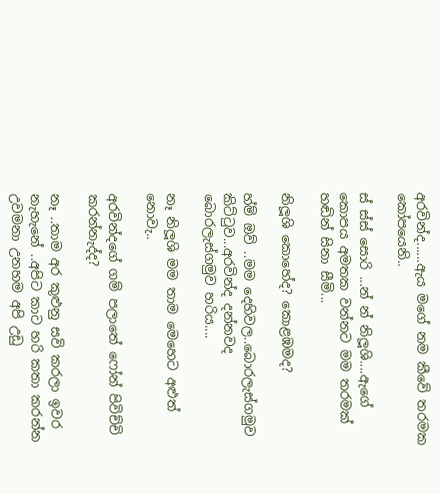අරවින්ද......ඇය මගේ නම කීවේ තරමක කෝපයෙනි..

ස් ස්ස් සොරි ...න් න් නිලූශි....ඇගේ කොපය අමතක වන්නට මම තරමක් හඬින් සිනා සීමි...

නිලූශි කොහේද? කොළඹමද?

හ්ම් ඔව් ..මම දෙහිවල..බොරලැස්ගමුව කිට්ටුව...අරවින්ද දන්නවද  බොරලැස්ගමුව හරිය....

නෑ නිලූශි මම තාම මෙහෙට අළුත් නොවැ..

අරවින්දගේ ගම් පලාතේ ෆෝන් පිවිච්චි කරන්නැද්ද?

නෑ ..තාම අර කුළුනු සවි කරලා ඉවර නැහැනේ ..අපිට කාට හරි කතා කරන්න උවමනා උනහම අපි උඩු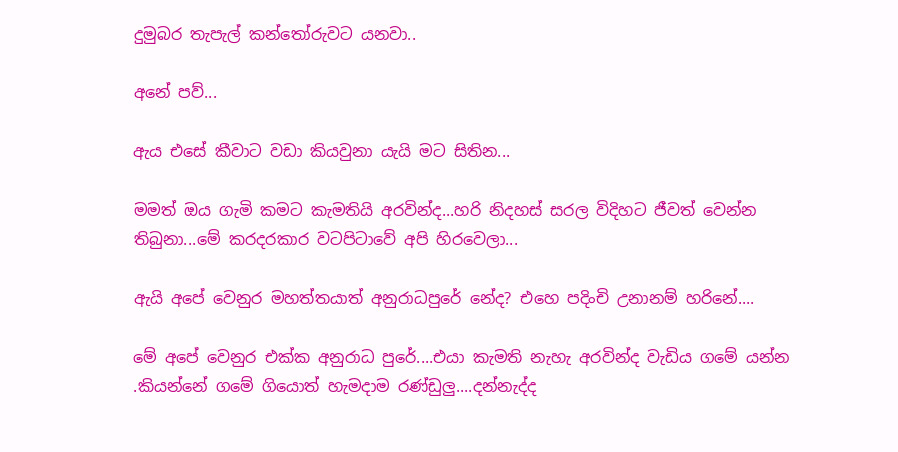දුමුබර තැපැල් කන්තෝරුවට යනවා..

අනේ පව්...

ඇය එසේ කීවාට වඩා කියවුනා යැයි මට සිතින...

මමත් ඔය ගැමි කමට කැමතියි අරවින්ද...හරි නිදහස් සරල විදිහට ජීවත් වෙන්න තිබුනා...මේ කරදරකාර වටපිටාවේ අපි හිරවෙලා...

ඇයි අපේ වෙනුර මහත්තයාත් අනුරාධපුරේ නේද? එහෙ පදිංචි උනානම් හරිනේ....

මේ අපේ වෙනුර එක්ක අනුරාධ පුරේ....එයා කැමති නැහැ අරවින්ද වැඩිය ගමේ යන්න .කියන්නේ ගමේ ගියොත් හැමදාම රණ්ඩුලු....දන්නැද්ද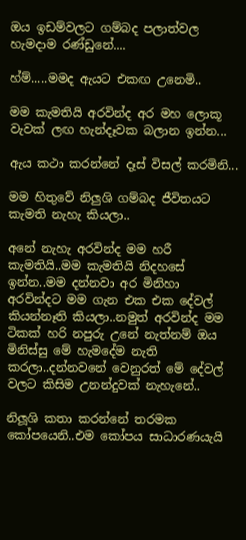ඔය ඉඩම්වලට ගම්බද පලාත්වල හැමදාම රණ්ඩුනේ....

හ්ම්.....මමද ඇයට එකඟ උනෙමි..

මම කැමතියි අරවින්ද අර මහ ලොකූ වැවක් ලඟ හැන්දෑවක බලාන ඉන්න...

ඇය කථා කරන්නේ දෑස් විසල් කරමිනි...

මම හිතුවේ නිලුශි ගම්බද ජීවිතයට කැමති නැහැ කියලා..

අනේ නැහැ අරවින්ද මම හරී කැමතියි..මම කැමතියි නිදහසේ ඉන්න..මම දන්නවා අර මිනිහා අරවින්දට මම ගැන එක එක දේවල් කියන්නෑති කියලා..නමුත් අරවින්ද මම ටිකක් හරි නපුරු උනේ නැත්නම් ඔය මිනිස්සු මේ හැමදේම නැති කරලා..දන්නවනේ වෙනුරත් මේ දේවල් වලට කිසිම උනන්දුවක් නැහැනේ..

නිලූශි කතා කරන්නේ තරමක කෝපයෙනි..එම කෝපය සාධාරණයැයි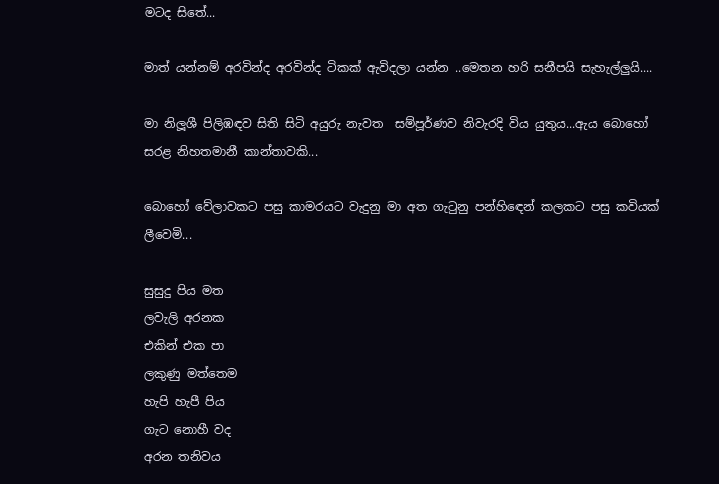මටද සිතේ...

මාත් යන්නම් අරවින්ද අරවින්ද ටිකක් ඇවිදලා යන්න ..මෙතන හරි සනීපයි සැහැල්ලුයි....

මා නිලූශී පිලිඹඳව සිති සිටි අයුරු නැවත  සම්පූර්ණව නිවැරදි විය යුතුය...ඇය බොහෝ සරළ නිහතමානී කාන්තාවකි...

බොහෝ වේලාවකට පසු කාමරයට වැදුනු මා අත ගැටුනු පන්හිඳෙන් කලකට පසු කවියක් ලීවෙමි...

සුසුදු පිය මත
ලවැලි අරනක
එකින් එක පා
ලකුණු මත්තෙම
හැපි හැපී පිය
ගැට නොහී වද
අරන තනිවය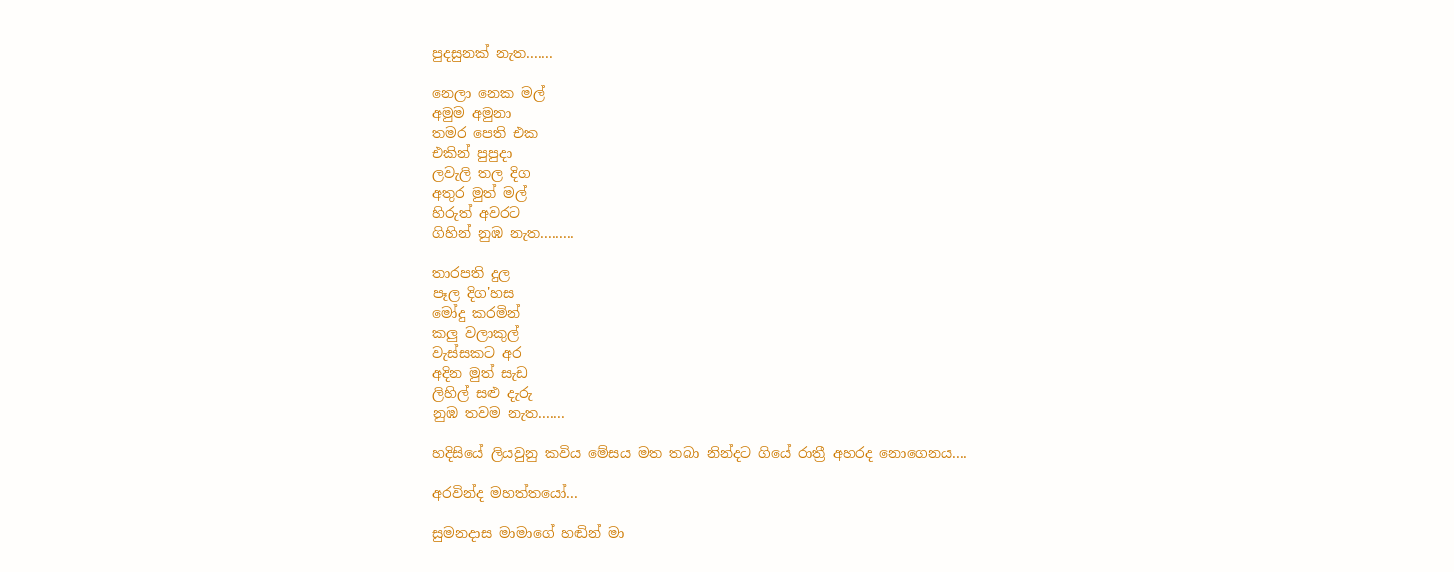පුදසුනක් නැත.......

නෙලා නෙක මල්
අමුම අමුනා
තමර පෙති එක
එකින් පුපුදා
ලවැලි තල දිග
අතුර මුත් මල්
හිරුත් අවරට
ගිහින් නුඹ නැත.........

තාරපති දුල
පෑල දිග'හස
මෝදු කරමින්
කලු වලාකුල්
වැස්සකට අර
අදින මුත් සැඩ
ලිහිල් සළු දැරු
නුඹ තවම නැත.......

හදිසියේ ලියවුනු කවිය මේසය මත තබා නින්දට ගියේ රාත්‍රී අහරද නොගෙනය....

අරවින්ද මහත්තයෝ...

සුමනදාස මාමාගේ හඬින් මා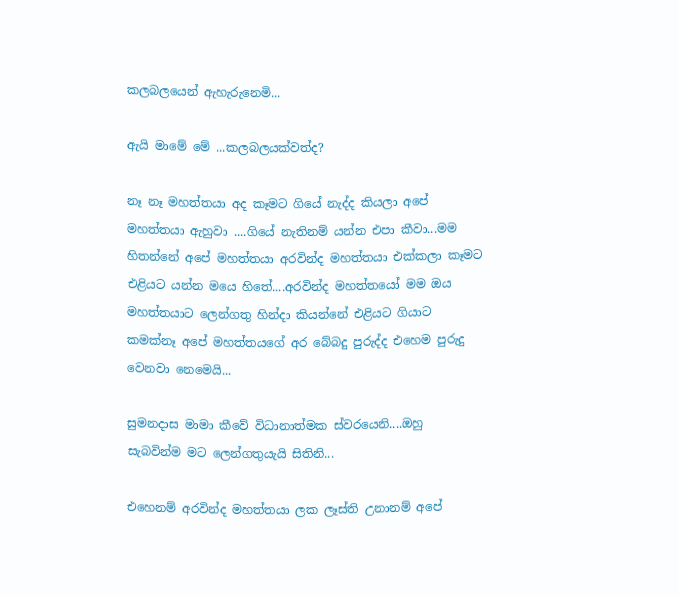කලබලයෙන් ඇහැරුනෙමි...

ඇයි මාමේ මේ ...කලබලයක්වත්ද?

නෑ නෑ මහත්තයා අද කෑමට ගියේ නැද්ද කියලා අපේ මහත්තයා ඇහුවා ....ගියේ නැතිනම් යන්න එපා කීවා...මම හිතන්නේ අපේ මහත්තයා අරවින්ද මහත්තයා එක්කලා කෑමට එළියට යන්න මයෙ හිතේ....අරවින්ද මහත්තයෝ මම ඔය මහත්තයාට ලෙන්ගතු හින්දා කියන්නේ එළියට ගියාට කමක්නෑ අපේ මහත්තයගේ අර බේබදු පුරුද්ද එහෙම පුරුදු වෙනවා නෙමෙයි...

සුමනදාස මාමා කීවේ විධානාත්මක ස්වරයෙනි....ඔහු සැබවින්ම මට ලෙන්ගතුයැයි සිතිනි...

එහෙනම් අරවින්ද මහත්තයා ලක ලෑස්ති උනානම් අපේ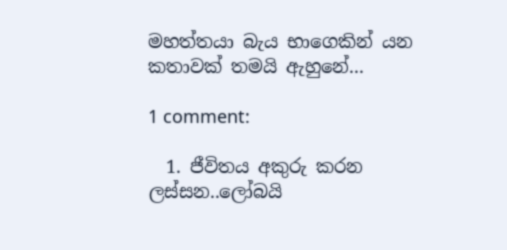මහත්තයා බැය භාගෙකින් යන කතාවක් තමයි ඇහුනේ...

1 comment:

  1. ජීවිතය අකුරු කරන ලස්සන..ලෝබයි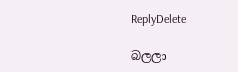ReplyDelete

බලලා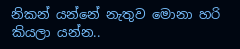නිකන් යන්නේ නැතුව මොනා හරි කියලා යන්න..